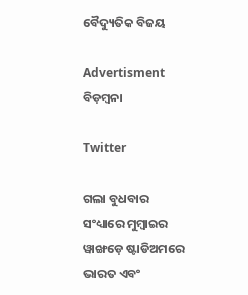ବୈଦ୍ୟୁତିକ ବିଜୟ

Advertisment
ବିଡ଼ମ୍ବନା

Twitter

ଗଲା ବୁଧବାର ସଂଧ୍ୟାରେ ମୁମ୍ବାଇର ୱାଙ୍ଖଡ଼େ ଷ୍ଟାଡିଅମରେ ଭାରତ ଏବଂ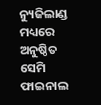ନ୍ୟୁଜିଲାଣ୍ଡ ମଧ୍ୟରେ ଅନୁଷ୍ଠିତ ସେମି ଫାଇନାଲ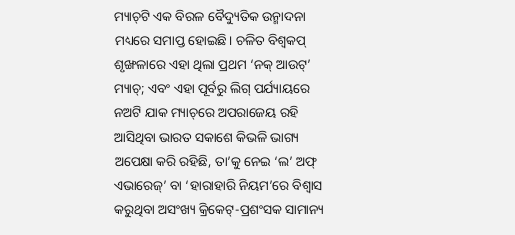ମ୍ୟାଚ୍‌ଟି ଏକ ବିରଳ ବୈଦ୍ୟୁତିକ ଉନ୍ମାଦନା ମଧ୍ୟରେ ସମା‌ପ୍ତ ହୋଇଛି। ଚଳିତ ବିଶ୍ବକପ୍‌ ଶୃଙ୍ଖଳାରେ ଏହା ଥିଲା ପ୍ରଥମ ‘ନକ୍‌ ଆଉଟ୍‌’ ମ୍ୟାଚ୍‌; ଏବଂ ଏହା ପୂର୍ବରୁ ଲିଗ୍‌ ପର୍ଯ୍ୟାୟରେ ନଅଟି ଯାକ ମ୍ୟାଚ୍‌ରେ ଅପରାଜେୟ ରହି ଆସିଥିବା ଭାରତ ସକାଶେ କିଭଳି ଭାଗ୍ୟ ଅପେକ୍ଷା କରି ରହିଛି, ତା’କୁ ନେଇ ‘ଲ’ ଅଫ୍‌ ଏଭାରେଜ୍‌’ ବା ‘ହାରାହାରି ନିୟମ’ରେ ବିଶ୍ବାସ କରୁଥିବା ଅସଂଖ୍ୟ କ୍ରିକେଟ୍‌-ପ୍ରଶଂସକ ସାମାନ୍ୟ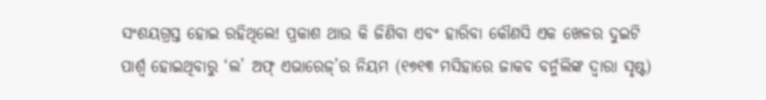ସଂଶୟଗ୍ରସ୍ତ ହୋଇ ରହିଥିଲେ! ପ୍ରକାଶ ଥାଉ କି ଜିଣିବା ଏବଂ ହାରିବା କୌଣସି ଏକ ଖେଳର ଦୁଇଟି ପାର୍ଶ୍ବ ହୋଇଥିବାରୁ ‘ଲ’ ଅଫ୍‌ ଏଭାରେଜ୍‌’ର ନିୟମ (୧୭୧୩ ମସିହାରେ ଜାକବ ବର୍ନୁଲିଙ୍କ ଦ୍ବାରା ସୃଷ୍ଟ)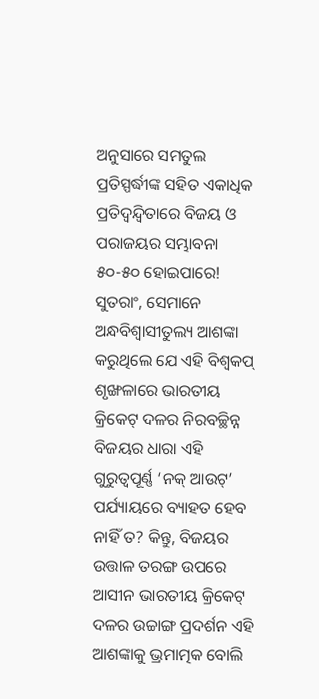ଅନୁସାରେ ସମତୁଲ ପ୍ରତିସ୍ପର୍ଦ୍ଧୀଙ୍କ ସହିତ ଏକାଧିକ ପ୍ରତିଦ୍ବନ୍ଦ୍ବିତାରେ ବିଜୟ ଓ ପରାଜୟର ସମ୍ଭାବନା ୫୦-୫୦ ହୋଇପାରେ! ସୁତରାଂ, ସେମାନେ ଅନ୍ଧବିଶ୍ବାସୀତୁଲ୍ୟ ଆଶଙ୍କା କରୁଥିଲେ ଯେ ଏହି ବିଶ୍ବକପ୍‌ ଶୃଙ୍ଖଳାରେ ଭାରତୀୟ କ୍ରିକେଟ୍‌ ଦଳର ନିରବଚ୍ଛିନ୍ନ ବିଜୟର ଧାରା ଏହି ଗୁରୁତ୍ବପୂର୍ଣ୍ଣ ‘ନକ୍‌ ଆଉଟ୍‌’ ପର୍ଯ୍ୟାୟରେ ବ୍ୟାହତ ହେବ ନାହିଁ ତ? କିନ୍ତୁ, ବିଜୟର ଉତ୍ତାଳ ତରଙ୍ଗ ଉପରେ ଆସୀନ ଭାରତୀୟ କ୍ରିକେଟ୍‌ ଦଳର ଉଚ୍ଚାଙ୍ଗ ପ୍ରଦର୍ଶନ ଏହି ଆଶଙ୍କାକୁ ଭ୍ରମାତ୍ମକ ବୋଲି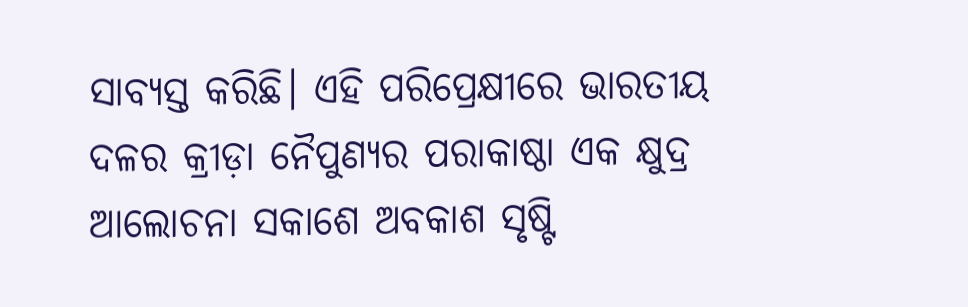ସାବ୍ୟସ୍ତ କରିଛି। ଏହି ପରିପ୍ରେକ୍ଷୀରେ ଭାରତୀୟ ଦଳର କ୍ରୀଡ଼ା ନୈପୁଣ୍ୟର ପରାକାଷ୍ଠା ଏକ କ୍ଷୁଦ୍ର ଆଲୋଚନା ସକାଶେ ଅବକାଶ ସୃଷ୍ଟି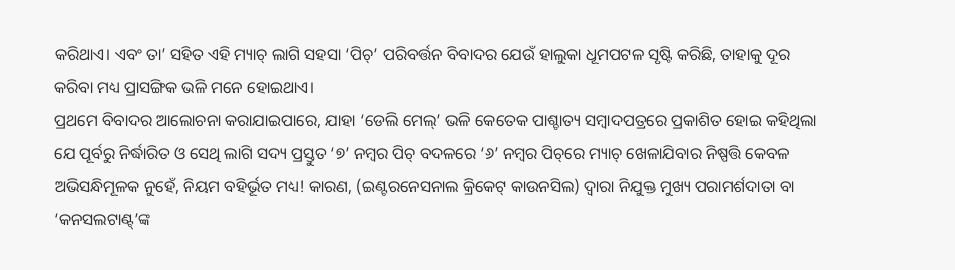କରିଥାଏ। ଏବଂ ତା’ ସହିତ ଏହି ମ୍ୟାଚ୍‌ ଲାଗି ସହସା ‘ପିଚ୍‌’ ପରିବର୍ତ୍ତନ ବିବାଦର ଯେଉଁ ହାଲୁକା ଧୂମପଟଳ ସୃଷ୍ଟି କରିଛି, ତାହାକୁ ଦୂର କରିବା ମଧ୍ୟ ପ୍ରାସଙ୍ଗିକ ଭଳି ମନେ ହୋଇଥାଏ।
ପ୍ରଥମେ ବିବାଦର ଆଲୋଚନା କରାଯାଇପାରେ, ଯାହା ‘ଡେଲି ମେଲ୍‌’ ଭଳି କେତେକ ପାଶ୍ଚାତ୍ୟ ସମ୍ବାଦପତ୍ରରେ ପ୍ରକାଶିତ ହୋଇ କହିଥିଲା ଯେ ପୂର୍ବରୁ ନିର୍ଦ୍ଧାରିତ ଓ ସେଥି ଲାଗି ସଦ୍ୟ ପ୍ରସ୍ତୁତ ‘୭’ ନମ୍ବର ପିଚ୍‌ ବଦଳରେ ‘୬’ ନମ୍ବର ପିଚ୍‌ରେ ମ୍ୟାଚ୍‌ ଖେଳାଯିବାର ନିଷ୍ପତ୍ତି କେବଳ ଅଭିସନ୍ଧିମୂଳକ ନୁହେଁ, ନିୟମ ବହିର୍ଭୂତ ମଧ୍ୟ! କାରଣ, (ଇଣ୍ଟରନେସନାଲ କ୍ରିକେଟ୍‌ କାଉନସିଲ) ଦ୍ବାରା ନିଯୁକ୍ତ ମୁଖ୍ୟ ପରାମର୍ଶଦାତା ବା ‘କନସଲଟାଣ୍ଟ୍‌’ଙ୍କ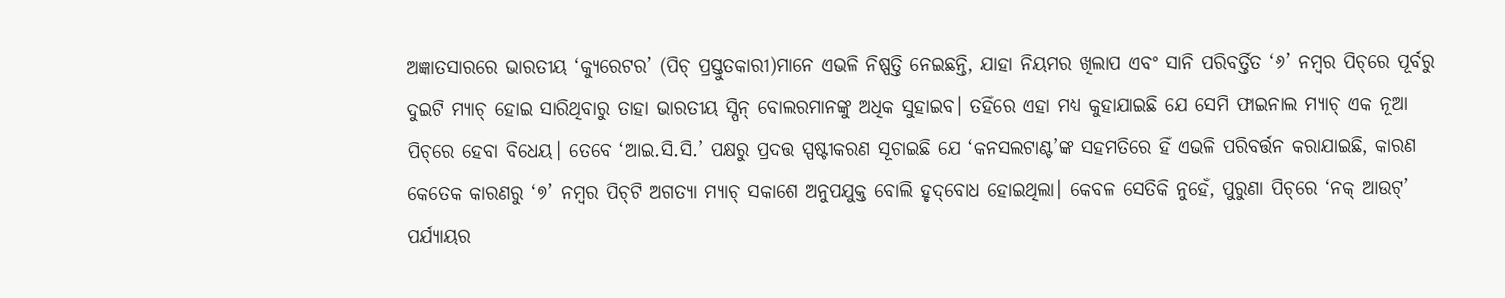ଅଜ୍ଞାତସାରରେ ଭାରତୀୟ ‘କ୍ୟୁରେଟର’ (ପିଚ୍‌ ପ୍ରସ୍ତୁତକାରୀ)ମାନେ ଏଭଳି ନିଷ୍ପତ୍ତି ନେଇଛନ୍ତି, ଯାହା ନିୟମର ଖିଲାପ ଏବଂ ସାନି ପରିବର୍ତ୍ତିତ ‘୬’ ନମ୍ବର ପିଚ୍‌ରେ ପୂର୍ବରୁ ଦୁଇଟି ମ୍ୟାଚ୍‌ ହୋଇ ସାରିଥିବାରୁ ତାହା ଭାରତୀୟ ସ୍ପିନ୍‌ ବୋଲରମାନଙ୍କୁ ଅଧିକ ସୁହାଇବ। ତହିଁରେ ଏହା ମଧ୍ୟ କୁହାଯାଇଛି ଯେ ସେମି ଫାଇନାଲ ମ୍ୟାଚ୍‌ ଏକ ନୂଆ ପିଚ୍‌ରେ ହେବା ବିଧେୟ। ତେବେ ‘ଆଇ.ସି.ସି.’ ପକ୍ଷରୁ ପ୍ରଦତ୍ତ ସ୍ପଷ୍ଟୀକରଣ ସୂଚାଇଛି ଯେ ‘କନସଲଟାଣ୍ଟ’ଙ୍କ ସହମତିରେ ହିଁ ଏଭଳି ପରିବର୍ତ୍ତନ କରାଯାଇଛି, କାରଣ କେତେକ କାରଣରୁ ‘୭’ ନମ୍ବର ପିଚ୍‌ଟି ଅଗତ୍ୟା ମ୍ୟାଚ୍‌ ସକାଶେ ଅନୁପଯୁକ୍ତ ବୋଲି ହୃଦ୍‌ବୋଧ ହୋଇଥିଲା। କେବଳ ସେତିକି ନୁହେଁ, ପୁରୁଣା ପିଚ୍‌ରେ ‘ନକ୍‌ ଆଉଟ୍‌’ ପର୍ଯ୍ୟାୟର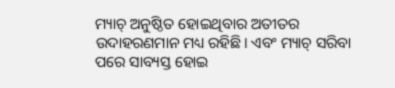ମ୍ୟାଚ୍‌ ଅନୁଷ୍ଠିତ ହୋଇଥିବାର ଅତୀତର ଉଦାହରଣମାନ ମଧ୍ୟ ରହିଛି। ଏବଂ ମ୍ୟାଚ୍‌ ସରିବା ପରେ ସାବ୍ୟସ୍ତ ହୋଇ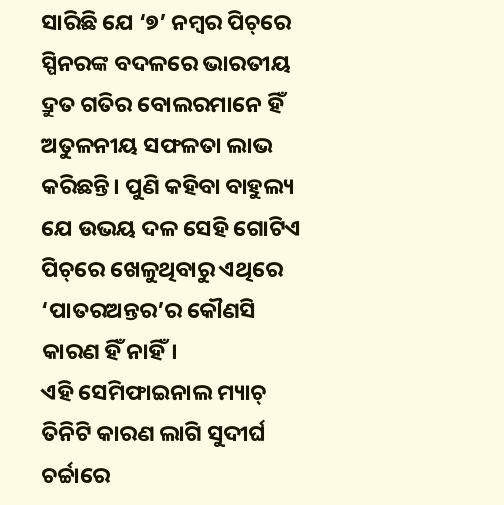ସାରିଛି ଯେ ‘୭’ ନମ୍ବର ପିଚ୍‌ରେ ସ୍ପିନରଙ୍କ ବଦଳରେ ଭାରତୀୟ ଦ୍ରୁତ ଗତିର ବୋଲରମାନେ ହିଁ ଅତୁଳନୀୟ ସଫଳତା ଲାଭ କରିଛନ୍ତି। ପୁଣି କହିବା ବାହୁଲ୍ୟ ଯେ ଉଭୟ ଦଳ ସେହି ଗୋଟିଏ ପିଚ୍‌ରେ ଖେଳୁଥିବାରୁ ଏଥିରେ ‘ପାତରଅନ୍ତର’ର କୌଣସି କାରଣ ହିଁ ନାହିଁ।
ଏହି ସେମିଫାଇନାଲ ମ୍ୟାଚ୍‌ ତିନିଟି କାରଣ ଲାଗି ସୁଦୀର୍ଘ ଚର୍ଚ୍ଚାରେ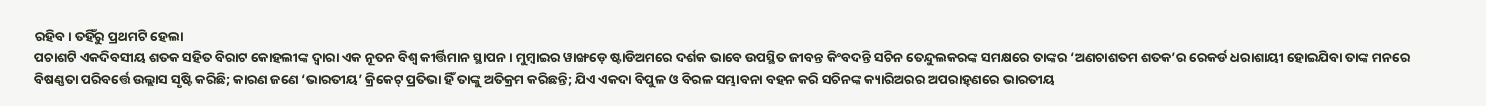ରହିବ। ତହିଁରୁ ପ୍ରଥମଟି ହେଲା
ପଚାଶଟି ଏକଦିବସୀୟ ଶତକ ସହିତ ବିରାଟ କୋହଲୀଙ୍କ ଦ୍ବାରା ଏକ ନୂତନ ବିଶ୍ବ କୀର୍ତ୍ତିମାନ ସ୍ଥାପନ। ମୁମ୍ବାଇର ୱାଙ୍ଖଡ଼େ ଷ୍ଟାଡିଅମରେ ଦର୍ଶକ ଭାବେ ଉପସ୍ଥିତ ଜୀବନ୍ତ କିଂବଦନ୍ତି ସଚିନ ତେନ୍ଦୁଲକରଙ୍କ ସମକ୍ଷରେ ତାଙ୍କର ‘ଅଣଚାଶତମ ଶତକ’ର ରେକର୍ଡ ଧରାଶାୟୀ ହୋଇଯିବା ତାଙ୍କ ମନରେ ବିଷଣ୍ଣତା ପରିବର୍ତ୍ତେ ଉଲ୍ଲାସ ସୃଷ୍ଟି କରିଛି; କାରଣ ଜଣେ ‘ଭାରତୀୟ’ କ୍ରିକେଟ୍‌ ପ୍ରତିଭା ହିଁ ତାଙ୍କୁ ଅତିକ୍ରମ କରିଛନ୍ତି; ଯିଏ ଏକଦା ବିପୁଳ ଓ ବିରଳ ସମ୍ଭାବନା ବହନ କରି ସଚିନଙ୍କ କ୍ୟାରିଅରର ଅପରାହ୍‌ଣରେ ଭାରତୀୟ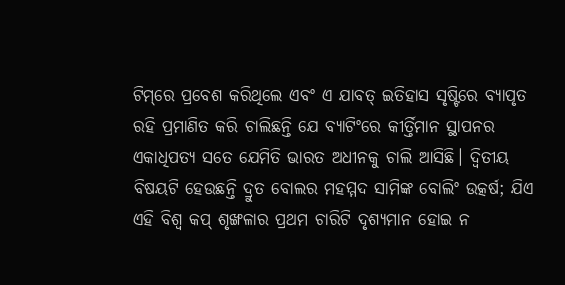ଟିମ୍‌ରେ ପ୍ରବେଶ କରିଥିଲେ ଏବଂ ଏ ଯାବତ୍‌ ଇତିହାସ ସୃଷ୍ଟିରେ ବ୍ୟାପୃତ ରହି ପ୍ରମାଣିତ କରି ଚାଲିଛନ୍ତି ଯେ ବ୍ୟାଟିଂରେ କୀର୍ତ୍ତିମାନ ସ୍ଥାପନର ଏକାଧିପତ୍ୟ ସତେ ଯେମିତି ଭାରତ ଅଧୀନକୁ ଚାଲି ଆସିଛି। ଦ୍ବିତୀୟ ବିଷୟଟି ହେଉଛନ୍ତି ଦ୍ରୁତ ବୋଲର ମହମ୍ମଦ ସାମିଙ୍କ ବୋଲିଂ ଉତ୍କର୍ଷ; ଯିଏ ଏହି ବିଶ୍ବ କପ୍‌ ଶୃଙ୍ଖଳାର ପ୍ରଥମ ଚାରିଟି ଦୃଶ୍ୟମାନ ହୋଇ ନ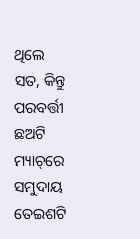ଥିଲେ ସତ, କିନ୍ତୁ ପରବର୍ତ୍ତୀ ଛଅଟି ମ୍ୟାଚ୍‌ରେ ସମୁଦାୟ ତେଇଶଟି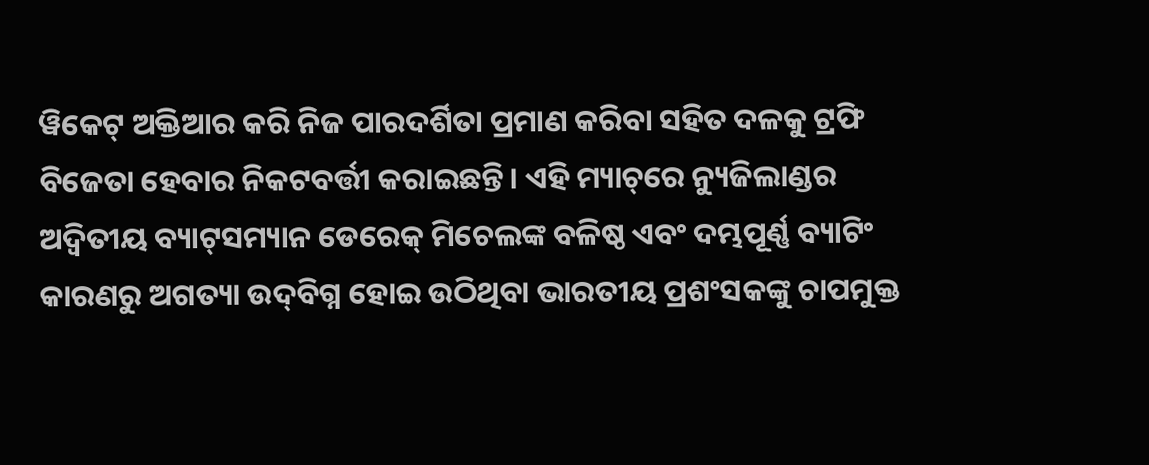ୱିକେଟ୍‌ ଅକ୍ତିଆର କରି ନିଜ ପାରଦର୍ଶିତା ପ୍ରମାଣ କରିବା ସହିତ ଦଳକୁ ଟ୍ରଫି ବିଜେତା ହେବାର ନିକଟବର୍ତ୍ତୀ କରାଇଛନ୍ତି। ଏହି ମ୍ୟାଚ୍‌ରେ ନ୍ୟୁଜିଲାଣ୍ଡର ଅଦ୍ବିତୀୟ ବ୍ୟାଟ୍‌ସମ୍ୟାନ ଡେରେକ୍‌ ମିଚେଲଙ୍କ ବଳିଷ୍ଠ ଏବଂ ଦମ୍ଭପୂର୍ଣ୍ଣ ବ୍ୟାଟିଂ କାରଣରୁ ଅଗତ୍ୟା ଉଦ୍‌ବିଗ୍ନ ହୋଇ ଉଠିଥିବା ଭାରତୀୟ ପ୍ରଶଂସକଙ୍କୁ ଚାପମୁକ୍ତ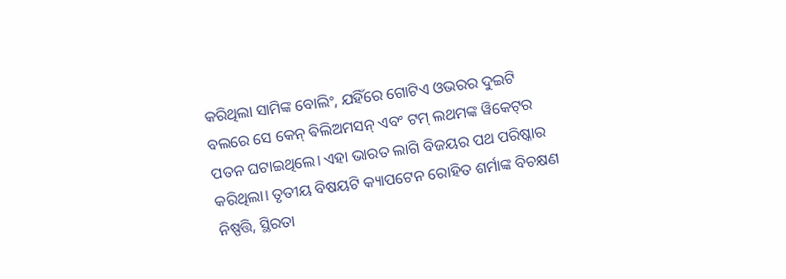କରିଥିଲା ସାମିଙ୍କ ବୋଲିଂ, ଯହିଁରେ ଗୋଟିଏ ଓଭରର ଦୁଇଟି ବଲରେ ସେ କେନ୍‌ ଵିଲିଅମସନ୍ ଏବଂ ଟମ୍‌ ଲଥମଙ୍କ ୱିକେଟ୍‌ର ପତନ ଘଟାଇଥିଲେ। ଏହା ଭାରତ ଲାଗି ବିଜୟର ପଥ ପରିଷ୍କାର କରିଥିଲା। ତୃତୀୟ ବିଷୟଟି କ୍ୟାପଟେନ ରୋହିତ ଶର୍ମାଙ୍କ ବିଚକ୍ଷଣ ନିଷ୍ପତ୍ତି, ସ୍ଥିରତା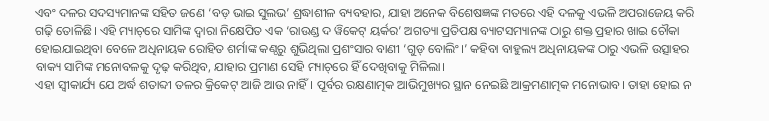ଏବଂ ଦଳର ସଦସ୍ୟମାନଙ୍କ ସହିତ ଜଣେ ‘ବଡ଼ ଭାଇ ସୁଲଭ’ ଶ୍ରଦ୍ଧାଶୀଳ ବ୍ୟବହାର, ଯାହା ଅନେକ ବିଶେଷଜ୍ଞଙ୍କ ମତରେ ଏହି ଦଳକୁ ଏଭଳି ଅପରାଜେୟ କରି ଗଢ଼ି ତୋଳିଛି। ଏହି ମ୍ୟାଚ୍‌ରେ ସାମିଙ୍କ ଦ୍ବାରା ନିକ୍ଷେପିତ ଏକ ‘ରାଉଣ୍ଡ ଦ ୱିକେଟ୍‌ ୟର୍କର’ ଅଗତ୍ୟା ପ୍ରତିପକ୍ଷ ବ୍ୟାଟସମ୍ୟାନଙ୍କ ଠାରୁ ଶକ୍ତ ପ୍ରହାର ଖାଇ ଚୌକା ହୋଇଯାଇଥିବା ବେଳେ ଅଧିନାୟକ ରୋହିତ ଶର୍ମାଙ୍କ କଣ୍ଠରୁ ଶୁଭିଥିଲା ପ୍ରଶଂସାର ବାଣୀ ‘ଗୁଡ୍‌ ବୋଲିଂ।’ କହିବା ବାହୁଲ୍ୟ ଅଧିନାୟକଙ୍କ ଠାରୁ ଏଭଳି ଉତ୍ସାହର ବାକ୍ୟ ସାମିଙ୍କ ମନୋବଳକୁ ଦୃଢ଼ କରିଥିବ, ଯାହାର ପ୍ରମାଣ ସେହି ମ୍ୟାଚ୍‌ରେ ହିଁ ଦେଖିବାକୁ ମିଳିଲା।
ଏହା ସ୍ବୀକାର୍ଯ୍ୟ ଯେ ଅର୍ଦ୍ଧ ଶତାବ୍ଦୀ ତଳର କ୍ରିକେଟ୍‌ ଆଜି ଆଉ ନାହିଁ। ପୂର୍ବର ରକ୍ଷଣାତ୍ମକ ଆଭିମୁଖ୍ୟର ସ୍ଥାନ ନେଇଛି ଆକ୍ରମଣାତ୍ମକ ମନୋଭାବ। ତାହା ହୋଇ ନ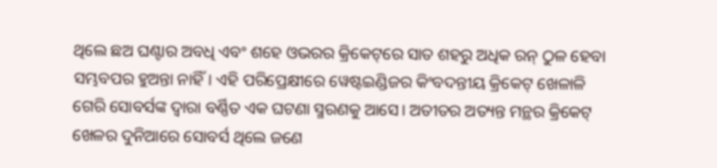ଥିଲେ ଛଅ ଘଣ୍ଟାର ଅବଧି ଏବଂ ଶହେ ଓଭରର କ୍ରିକେଟ୍‌ରେ ସାତ ଶହରୁ ଅଧିକ ରନ୍‌ ଠୁଳ ହେବା ସମ୍ଭବପର ହୁଅନ୍ତା ନାହିଁ। ଏହି ପରିପ୍ରେକ୍ଷୀରେ ୱେଷ୍ଟଇଣ୍ଡିଜର କିଂବଦନ୍ତୀୟ କ୍ରିକେଟ୍‌ ଖେଳାଳି ଗେରି ସୋବର୍ସଙ୍କ ଦ୍ବାରା ବର୍ଣ୍ଣିତ ଏକ ଘଟଣା ସ୍ମରଣକୁ ଆସେ। ଅତୀତର ଅତ୍ୟନ୍ତ ମନ୍ଥର କ୍ରିକେଟ୍‌ ଖେଳର ଦୁନିଆରେ ସୋବର୍ସ ଥିଲେ ଜଣେ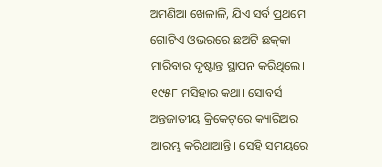ଅମଣିଆ ଖେଳାଳି, ଯିଏ ସର୍ବ ପ୍ରଥମେ ଗୋଟିଏ ଓଭରରେ ଛଅଟି ଛକ୍‌କା ମାରିବାର ଦୃଷ୍ଟାନ୍ତ ସ୍ଥାପନ କରିଥିଲେ। ୧୯୫୮ ମସିହାର କଥା। ସୋବର୍ସ ଅନ୍ତଜାତୀୟ କ୍ରିକେଟ୍‌ରେ କ୍ୟାରିଅର ଆରମ୍ଭ କରିଥାଆନ୍ତି। ସେହି ସମୟରେ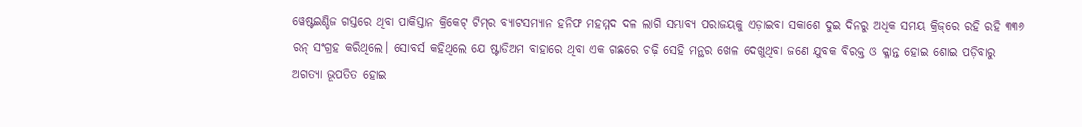ୱେଷ୍ଟଇଣ୍ଡିଜ ଗସ୍ତରେ ଥିବା ପାକିସ୍ତାନ କ୍ରିକେଟ୍‌ ଟିମ୍‌ର ବ୍ୟାଟସମ୍ୟାନ ହନିଫ ମହମ୍ମଦ ଦଳ ଲାଗି ସମ୍ଭାବ୍ୟ ପରାଜୟକୁ ଏଡ଼ାଇବା ସକାଶେ ଦୁଇ ଦିନରୁ ଅଧିକ ସମୟ କ୍ରିଜ୍‌ରେ ରହି ରହି ୩୩୬ ରନ୍‌ ସଂଗ୍ରହ କରିଥିଲେ। ସୋବର୍ସ କହିଥିଲେ ଯେ ଷ୍ଟାଡିଅମ ବାହାରେ ଥିବା ଏକ ଗଛରେ ଚଢ଼ି ସେହି ମନ୍ଥର ଖେଳ ଦେଖୁଥିବା ଜଣେ ଯୁବକ ବିରକ୍ତ ଓ କ୍ଳାନ୍ତ ହୋଇ ଶୋଇ ପଡ଼ିବାରୁ ଅଗତ୍ୟା ଭୂପତିତ ହୋଇ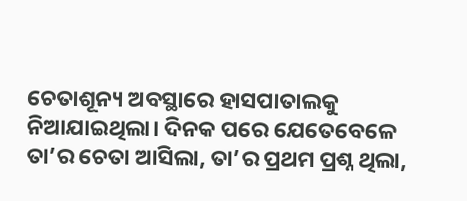ଚେତାଶୂନ୍ୟ ଅବସ୍ଥାରେ ହାସପାତାଲକୁ ନିଆଯାଇଥିଲା। ଦିନକ ପରେ ଯେତେବେଳେ ତା’ର ଚେତା ଆସିଲା, ତା’ର ପ୍ରଥମ ପ୍ରଶ୍ନ ଥିଲା,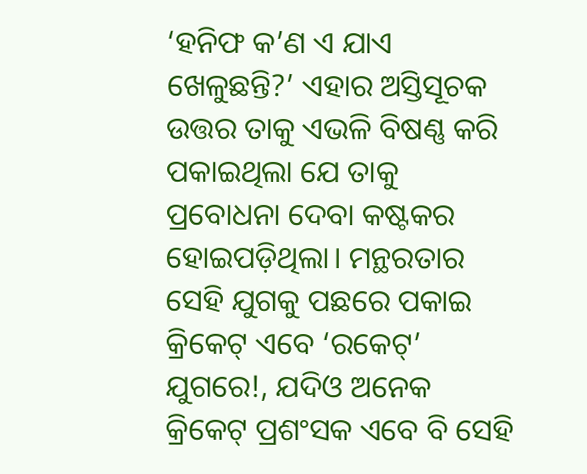‘ହନିଫ କ’ଣ ଏ ଯାଏ ଖେଳୁଛନ୍ତି?’ ଏହାର ଅସ୍ତିସୂଚକ ଉତ୍ତର ତାକୁ ଏଭଳି ବିଷଣ୍ଣ କରି ପକାଇଥିଲା ଯେ ତାକୁ ପ୍ରବୋଧନା ଦେବା କଷ୍ଟକର ହୋଇପଡ଼ିଥିଲା। ମନ୍ଥରତାର ସେହି ଯୁଗକୁ ପଛରେ ପକାଇ କ୍ରିକେଟ୍‌ ଏବେ ‘ରକେଟ୍‌’ ଯୁଗରେ!, ଯଦିଓ ଅନେକ କ୍ରିକେଟ୍‌ ପ୍ରଶଂସକ ଏବେ ବି ସେହି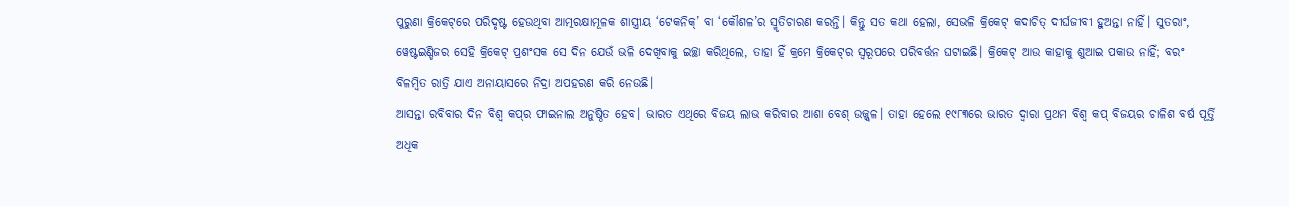ପୁରୁଣା କ୍ରିକେଟ୍‌ରେ ପରିଦୃଷ୍ଟ ହେଉଥିବା ଆତ୍ମରକ୍ଷାମୂଳକ ଶାସ୍ତ୍ରୀୟ ‘ଟେକନିକ୍‌’ ବା ‘କୌଶଳ’ର ସ୍ମୃତିଚାରଣ କରନ୍ତି। କିନ୍ତୁ ସତ କଥା ହେଲା, ସେଭଳି କ୍ରିକେଟ୍‌ କଦାଚିତ୍‌ ଦୀର୍ଘଜୀବୀ ହୁଅନ୍ତା ନାହିଁ। ସୁତରାଂ, ୱେଷ୍ଟଇଣ୍ଡିଜର ସେହି କ୍ରିକେଟ୍‌ ପ୍ରଶଂସକ ସେ ଦିନ ଯେଉଁ ଭଳି ଦେଖିବାକୁ ଇଚ୍ଛା କରିଥିଲେ, ତାହା ହିଁ କ୍ରମେ କ୍ରିକେଟ୍‌ର ସ୍ବରୂପରେ ପରିବର୍ତ୍ତନ ଘଟାଇଛି। କ୍ରିକେଟ୍‌ ଆଉ କାହାକୁ ଶୁଆଇ ପକାଉ ନାହିଁ; ବରଂ ବିଳମ୍ବିତ ରାତ୍ରି ଯାଏ ଅନାୟାସରେ ନିଦ୍ରା ଅପହରଣ କରି ନେଉଛି।
ଆସନ୍ତା ରବିବାର ଦିନ ବିଶ୍ବ କପ୍‌ର ଫାଇନାଲ ଅନୁଷ୍ଠିତ ହେବ। ଭାରତ ଏଥିରେ ବିଜୟ ଲାଭ କରିବାର ଆଶା ବେଶ୍‌ ଉଜ୍ଜ୍ବଳ। ତାହା ହେଲେ ୧୯୮୩ରେ ଭାରତ ଦ୍ବାରା ପ୍ରଥମ ବିଶ୍ବ କପ୍‌ ବିଜୟର ଚାଳିଶ ବର୍ଷ ପୂର୍ତ୍ତି ଅଧିକ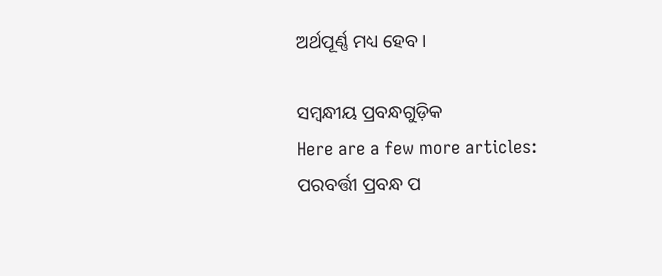ଅର୍ଥପୂର୍ଣ୍ଣ ମଧ୍ୟ ହେବ।

ସମ୍ବନ୍ଧୀୟ ପ୍ରବନ୍ଧଗୁଡ଼ିକ
Here are a few more articles:
ପରବର୍ତ୍ତୀ ପ୍ରବନ୍ଧ ପ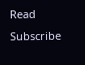Read
Subscribe